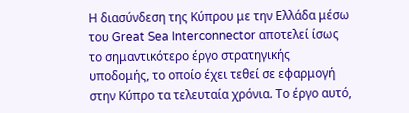Η διασύνδεση της Κύπρου με την Ελλάδα μέσω του Great Sea Interconnector αποτελεί ίσως το σημαντικότερο έργο στρατηγικής υποδομής, το οποίο έχει τεθεί σε εφαρμογή στην Κύπρο τα τελευταία χρόνια. Το έργο αυτό,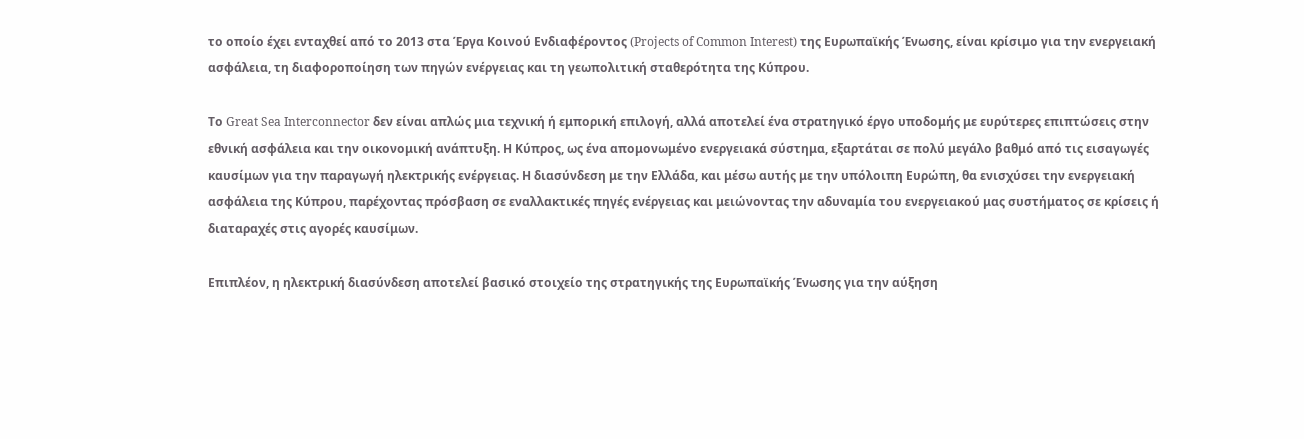το οποίο έχει ενταχθεί από το 2013 στα Έργα Κοινού Ενδιαφέροντος (Projects of Common Interest) της Ευρωπαϊκής Ένωσης, είναι κρίσιμο για την ενεργειακή ασφάλεια, τη διαφοροποίηση των πηγών ενέργειας και τη γεωπολιτική σταθερότητα της Κύπρου.

Το Great Sea Interconnector δεν είναι απλώς μια τεχνική ή εμπορική επιλογή, αλλά αποτελεί ένα στρατηγικό έργο υποδομής με ευρύτερες επιπτώσεις στην εθνική ασφάλεια και την οικονομική ανάπτυξη. Η Κύπρος, ως ένα απομονωμένο ενεργειακά σύστημα, εξαρτάται σε πολύ μεγάλο βαθμό από τις εισαγωγές καυσίμων για την παραγωγή ηλεκτρικής ενέργειας. Η διασύνδεση με την Ελλάδα, και μέσω αυτής με την υπόλοιπη Ευρώπη, θα ενισχύσει την ενεργειακή ασφάλεια της Κύπρου, παρέχοντας πρόσβαση σε εναλλακτικές πηγές ενέργειας και μειώνοντας την αδυναμία του ενεργειακού μας συστήματος σε κρίσεις ή διαταραχές στις αγορές καυσίμων.

Επιπλέον, η ηλεκτρική διασύνδεση αποτελεί βασικό στοιχείο της στρατηγικής της Ευρωπαϊκής Ένωσης για την αύξηση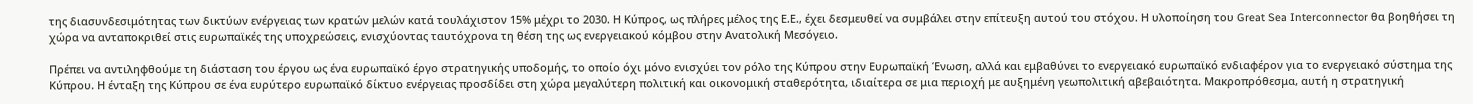της διασυνδεσιμότητας των δικτύων ενέργειας των κρατών μελών κατά τουλάχιστον 15% μέχρι το 2030. Η Κύπρος, ως πλήρες μέλος της Ε.Ε., έχει δεσμευθεί να συμβάλει στην επίτευξη αυτού του στόχου. Η υλοποίηση του Great Sea Interconnector θα βοηθήσει τη χώρα να ανταποκριθεί στις ευρωπαϊκές της υποχρεώσεις, ενισχύοντας ταυτόχρονα τη θέση της ως ενεργειακού κόμβου στην Ανατολική Μεσόγειο.

Πρέπει να αντιληφθούμε τη διάσταση του έργου ως ένα ευρωπαϊκό έργο στρατηγικής υποδομής, το οποίο όχι μόνο ενισχύει τον ρόλο της Κύπρου στην Ευρωπαϊκή Ένωση, αλλά και εμβαθύνει το ενεργειακό ευρωπαϊκό ενδιαφέρον για το ενεργειακό σύστημα της Κύπρου. Η ένταξη της Κύπρου σε ένα ευρύτερο ευρωπαϊκό δίκτυο ενέργειας προσδίδει στη χώρα μεγαλύτερη πολιτική και οικονομική σταθερότητα, ιδιαίτερα σε μια περιοχή με αυξημένη γεωπολιτική αβεβαιότητα. Μακροπρόθεσμα, αυτή η στρατηγική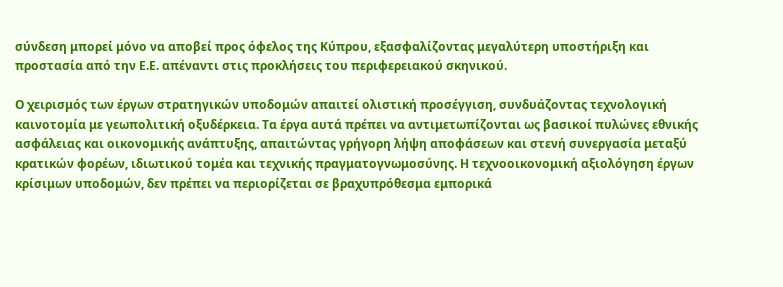σύνδεση μπορεί μόνο να αποβεί προς όφελος της Κύπρου, εξασφαλίζοντας μεγαλύτερη υποστήριξη και προστασία από την Ε.Ε. απέναντι στις προκλήσεις του περιφερειακού σκηνικού.

Ο χειρισμός των έργων στρατηγικών υποδομών απαιτεί ολιστική προσέγγιση, συνδυάζοντας τεχνολογική καινοτομία με γεωπολιτική οξυδέρκεια. Τα έργα αυτά πρέπει να αντιμετωπίζονται ως βασικοί πυλώνες εθνικής ασφάλειας και οικονομικής ανάπτυξης, απαιτώντας γρήγορη λήψη αποφάσεων και στενή συνεργασία μεταξύ κρατικών φορέων, ιδιωτικού τομέα και τεχνικής πραγματογνωμοσύνης. Η τεχνοοικονομική αξιολόγηση έργων κρίσιμων υποδομών, δεν πρέπει να περιορίζεται σε βραχυπρόθεσμα εμπορικά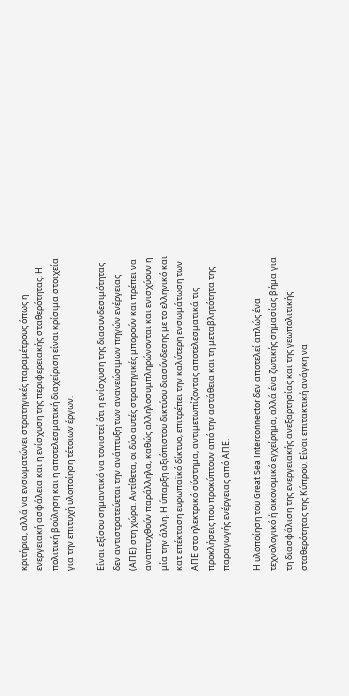κριτήρια, αλλά να ενσωματώνει στρατηγικές παραμέτρους όπως η ενεργειακή ασφάλεια και η ενίσχυση της περιφερειακής σταθερότητας. Η πολιτική βούληση και η αποτελεσματική διαχείριση είναι κρίσιμα στοιχεία για την επιτυχή υλοποίηση τέτοιων έργων.

Είναι εξίσου σημαντικό να τονιστεί ότι η ενίσχυση της διασυνδεσιμότητας δεν αντιστρατεύεται την ανάπτυξη των ανανεώσιμων πηγών ενέργειας (ΑΠΕ) στη χώρα. Αντίθετα, οι δύο αυτές στρατηγικές μπορούν και πρέπει να αναπτυχθούν παράλληλα, καθώς αλληλοσυμπληρώνονται και ενισχύουν η μία την άλλη. Η ύπαρξη αξιόπιστου δικτύου διασύνδεσης με το ελληνικό και κατ επέκταση ευρωπαϊκό δίκτυο, επιτρέπει την καλύτερη ενσωμάτωση των ΑΠΕ στο ηλεκτρικό σύστημα, αντιμετωπίζοντας αποτελεσματικά τις προκλήσεις που προκύπτουν από την αστάθεια και τη μεταβλητότητα της παραγωγής ενέργειας από ΑΠΕ.

Η υλοποίηση του Great Sea Interconnector δεν αποτελεί απλώς ένα τεχνολογικό ή οικονομικό εγχείρημα, αλλά ένα ζωτικής σημασίας βήμα για τη διασφάλιση της ενεργειακής ανεξαρτησίας και της γεωπολιτικής σταθερότητας της Κύπρου. Είναι επιτακτική ανάγκη να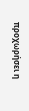προχωρήσει η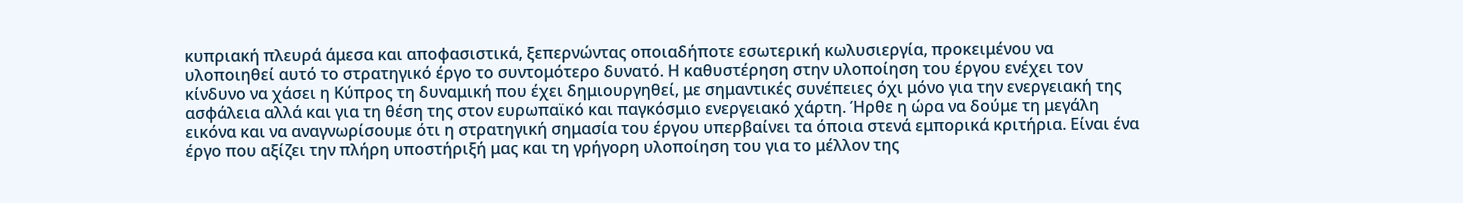κυπριακή πλευρά άμεσα και αποφασιστικά, ξεπερνώντας οποιαδήποτε εσωτερική κωλυσιεργία, προκειμένου να υλοποιηθεί αυτό το στρατηγικό έργο το συντομότερο δυνατό. Η καθυστέρηση στην υλοποίηση του έργου ενέχει τον κίνδυνο να χάσει η Κύπρος τη δυναμική που έχει δημιουργηθεί, με σημαντικές συνέπειες όχι μόνο για την ενεργειακή της ασφάλεια αλλά και για τη θέση της στον ευρωπαϊκό και παγκόσμιο ενεργειακό χάρτη. Ήρθε η ώρα να δούμε τη μεγάλη εικόνα και να αναγνωρίσουμε ότι η στρατηγική σημασία του έργου υπερβαίνει τα όποια στενά εμπορικά κριτήρια. Είναι ένα έργο που αξίζει την πλήρη υποστήριξή μας και τη γρήγορη υλοποίηση του για το μέλλον της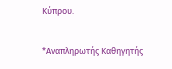Κύπρου.

*Αναπληρωτής Καθηγητής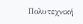Πολυτεχνική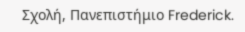Σχολή, Πανεπιστήμιο Frederick.